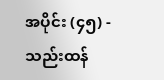အပိုင်း (၄၅) - သည်းထန်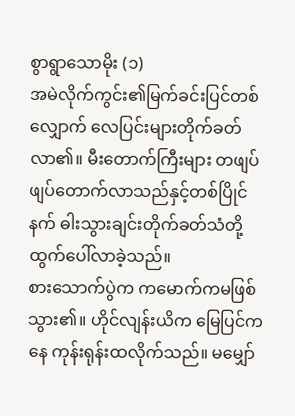စွာရွာသောမိုး (၁)
အမဲလိုက်ကွင်း၏မြက်ခင်းပြင်တစ်လျှောက် လေပြင်းများတိုက်ခတ်လာ၏။ မီးတောက်ကြီးများ တဖျပ်ဖျပ်တောက်လာသည်နှင့်တစ်ပြိုင်နက် ဓါးသွားချင်းတိုက်ခတ်သံတို့ ထွက်ပေါ်လာခဲ့သည်။
စားသောက်ပွဲက ကမောက်ကမဖြစ်သွား၏။ ဟိုင်လျန်းယိက မြေပြင်ကနေ ကုန်းရုန်းထလိုက်သည်။ မမျှော်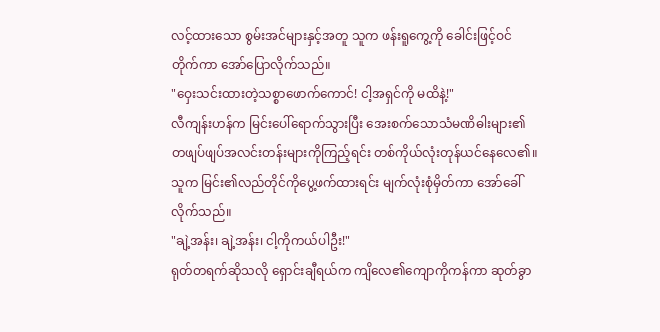လင့်ထားသော စွမ်းအင်များနှင့်အတူ သူက ဖန်းရူကွေ့ကို ခေါင်းဖြင့်ဝင်တိုက်ကာ အော်ပြောလိုက်သည်။
"ဝှေးသင်းထားတဲ့သစ္စာဖောက်ကောင်! ငါ့အရှင်ကို မထိနဲ့!"
လီကျန်းဟန်က မြင်းပေါ်ရောက်သွားပြီး အေးစက်သောသံမဏိဓါးများ၏ တဖျပ်ဖျပ်အလင်းတန်းများကိုကြည့်ရင်း တစ်ကိုယ်လုံးတုန်ယင်နေလေ၏။ သူက မြင်း၏လည်တိုင်ကိုပွေ့ဖက်ထားရင်း မျက်လုံးစုံမှိတ်ကာ အော်ခေါ်လိုက်သည်။
"ချဲ့အန်း၊ ချဲ့အန်း၊ ငါ့ကိုကယ်ပါဦး!"
ရုတ်တရက်ဆိုသလို ရှောင်းချီရယ်က ကျိလေ၏ကျောကိုကန်ကာ ဆုတ်ခွာ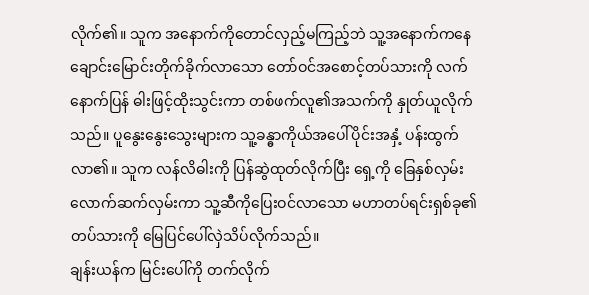လိုက်၏။ သူက အနောက်ကိုတောင်လှည့်မကြည့်ဘဲ သူ့အနောက်ကနေ ချောင်းမြောင်းတိုက်ခိုက်လာသော တော်ဝင်အစောင့်တပ်သားကို လက်နောက်ပြန် ဓါးဖြင့်ထိုးသွင်းကာ တစ်ဖက်လူ၏အသက်ကို နှုတ်ယူလိုက်သည်။ ပူနွေးနွေးသွေးများက သူ့ခန္ဓာကိုယ်အပေါ်ပိုင်းအနှံ့ ပန်းထွက်လာ၏။ သူက လန်လိဓါးကို ပြန်ဆွဲထုတ်လိုက်ပြီး ရှေ့ကို ခြေနှစ်လှမ်းလောက်ဆက်လှမ်းကာ သူ့ဆီကိုပြေးဝင်လာသော မဟာတပ်ရင်းရှစ်ခု၏တပ်သားကို မြေပြင်ပေါ်လှဲသိပ်လိုက်သည်။
ချန်းယန်က မြင်းပေါ်ကို တက်လိုက်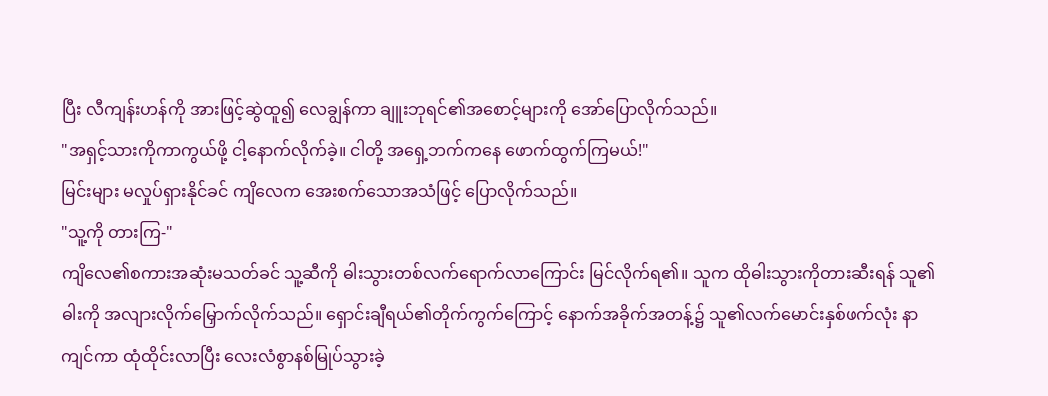ပြီး လီကျန်းဟန်ကို အားဖြင့်ဆွဲထူ၍ လေချွန်ကာ ချူးဘုရင်၏အစောင့်များကို အော်ပြောလိုက်သည်။
"အရှင့်သားကိုကာကွယ်ဖို့ ငါ့နောက်လိုက်ခဲ့။ ငါတို့ အရှေ့ဘက်ကနေ ဖောက်ထွက်ကြမယ်!"
မြင်းများ မလှုပ်ရှားနိုင်ခင် ကျိလေက အေးစက်သောအသံဖြင့် ပြောလိုက်သည်။
"သူ့ကို တားကြ-"
ကျိလေ၏စကားအဆုံးမသတ်ခင် သူ့ဆီကို ဓါးသွားတစ်လက်ရောက်လာကြောင်း မြင်လိုက်ရ၏။ သူက ထိုဓါးသွားကိုတားဆီးရန် သူ၏ဓါးကို အလျားလိုက်မြှောက်လိုက်သည်။ ရှောင်းချီရယ်၏တိုက်ကွက်ကြောင့် နောက်အခိုက်အတန့်၌ သူ၏လက်မောင်းနှစ်ဖက်လုံး နာကျင်ကာ ထုံထိုင်းလာပြီး လေးလံစွာနစ်မြုပ်သွားခဲ့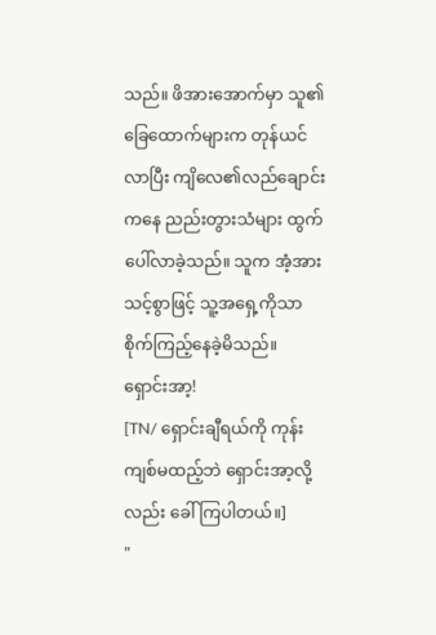သည်။ ဖိအားအောက်မှာ သူ၏ခြေထောက်များက တုန်ယင်လာပြီး ကျိလေ၏လည်ချောင်းကနေ ညည်းတွားသံများ ထွက်ပေါ်လာခဲ့သည်။ သူက အံ့အားသင့်စွာဖြင့် သူ့အရှေ့ကိုသာ စိုက်ကြည့်နေခဲ့မိသည်။
ရှောင်းအာ့!
[TN/ ရှောင်းချီရယ်ကို ကုန်းကျစ်မထည့်ဘဲ ရှောင်းအာ့လို့လည်း ခေါ်ကြပါတယ်။]
"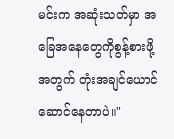မင်းက အဆုံးသတ်မှာ အခြေအနေတွေကိုစွန့်စားဖို့အတွက် တုံးအချင်ယောင်ဆောင်နေတာပဲ။"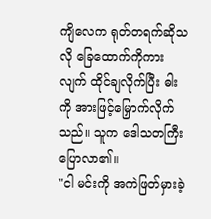ကျိလေက ရုတ်တရက်ဆိုသလို ခြေထောက်ကိုကားလျက် ထိုင်ချလိုက်ပြီး ဓါးကို အားဖြင့်မြှောက်လိုက်သည်။ သူက ဒေါသတကြီးပြောလာ၏။
"ငါ မင်းကို အကဲဖြတ်မှားခဲ့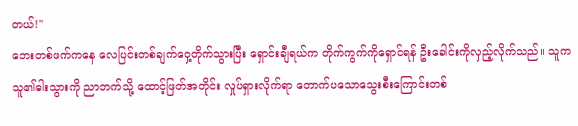တယ်!"
ဘေးတစ်ဖက်ကနေ လေပြင်းတစ်ချက်ဝှေ့တိုက်သွားပြီး ရှောင်းချီရယ်က တိုက်ကွက်ကိုရှောင်ရန် ဦးခေါင်းကိုလှည့်လိုက်သည်။ သူက သူ၏ဓါးသွားကို ညာဘက်သို့ ထောင့်ဖြတ်အတိုင်း လှုပ်ရှားလိုက်ရာ တောက်ပသောသွေးစီးကြောင်းတစ်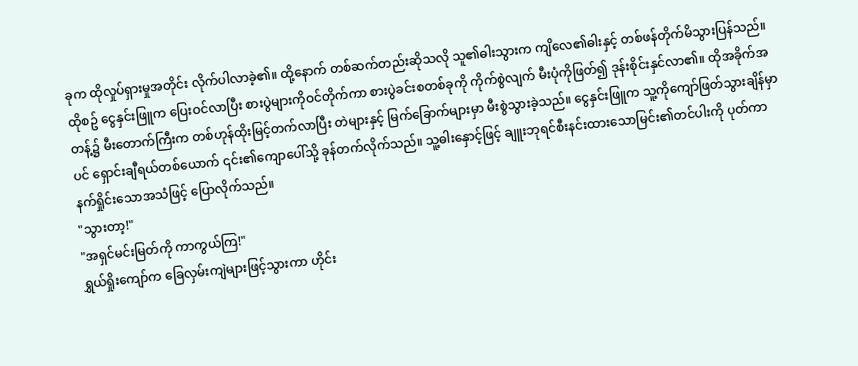ခုက ထိုလှုပ်ရှားမှုအတိုင်း လိုက်ပါလာခဲ့၏။ ထို့နောက် တစ်ဆက်တည်းဆိုသလို သူ၏ဓါးသွားက ကျိလေ၏ဓါးနှင့် တစ်ဖန်တိုက်မိသွားပြန်သည်။
ထိုစဥ် ငွေနှင်းဖြူက ပြေးဝင်လာပြီး စားပွဲများကိုဝင်တိုက်ကာ စားပွဲခင်းစတစ်ခုကို ကိုက်စွဲလျက် မီးပုံကိုဖြတ်၍ ဒုန်းစိုင်းနှင်လာ၏။ ထိုအခိုက်အတန့်၌ မီးတောက်ကြီးက တစ်ဟုန်ထိုးမြင့်တက်လာပြီး တဲများနှင့် မြက်ခြောက်များမှာ မီးစွဲသွားခဲ့သည်။ ငွေနှင်းဖြူက သူ့ကိုကျော်ဖြတ်သွားချိန်မှာပင် ရှောင်းချီရယ်တစ်ယောက် ၎င်း၏ကျောပေါ်သို့ ခုန်တက်လိုက်သည်။ သူ့ဓါးနှောင့်ဖြင့် ချူးဘုရင်စီးနင်းထားသောမြင်း၏တင်ပါးကို ပုတ်ကာ နက်ရှိုင်းသောအသံဖြင့် ပြောလိုက်သည်။
"သွားတာ့!"
"အရှင်မင်းမြတ်ကို ကာကွယ်ကြ!"
ရွှယ်ရှိုးကျော်က ခြေလှမ်းကျဲများဖြင့်သွားကာ ဟိုင်း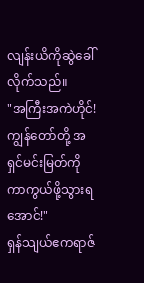လျန်းယိကိုဆွဲခေါ်လိုက်သည်။
"အကြီးအကဲဟိုင်! ကျွန်တော်တို့ အရှင်မင်းမြတ်ကို ကာကွယ်ဖို့သွားရအောင်!"
ရှန်သျယ်ဧကရာဇ်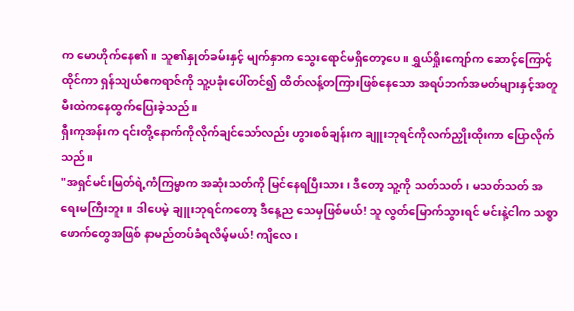က မောဟိုက်နေ၏။ သူ၏နှုတ်ခမ်းနှင့် မျက်နှာက သွေးရောင်မရှိတော့ပေ။ ရွှယ်ရှိုးကျော်က ဆောင့်ကြောင့်ထိုင်ကာ ရှန်သျယ်ဧကရာဇ်ကို သူ့ပခုံးပေါ်တင်၍ ထိတ်လန့်တကြားဖြစ်နေသော အရပ်ဘက်အမတ်များနှင့်အတူ မီးထဲကနေထွက်ပြေးခဲ့သည်။
ရှီးကုအန်းက ၎င်းတို့နောက်ကိုလိုက်ချင်သော်လည်း ဟွားစစ်ချန်းက ချူးဘုရင်ကိုလက်ညှိုးထိုးကာ ပြောလိုက်သည်။
"အရှင်မင်းမြတ်ရဲ့ကံကြမ္မာက အဆုံးသတ်ကို မြင်နေရပြီးသား၊ ဒီတော့ သူ့ကို သတ်သတ်၊ မသတ်သတ် အရေးမကြီးဘူး။ ဒါပေမဲ့ ချူးဘုရင်ကတော့ ဒီနေ့ည သေမှဖြစ်မယ်! သူ လွတ်မြောက်သွားရင် မင်းနဲ့ငါက သစ္စာဖောက်တွေအဖြစ် နာမည်တပ်ခံရလိမ့်မယ်! ကျိလေ၊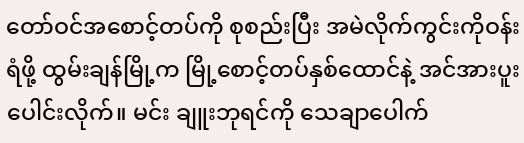တော်ဝင်အစောင့်တပ်ကို စုစည်းပြီး အမဲလိုက်ကွင်းကိုဝန်းရံဖို့ ထွမ်းချန်မြို့က မြို့စောင့်တပ်နှစ်ထောင်နဲ့ အင်အားပူးပေါင်းလိုက်။ မင်း ချူးဘုရင်ကို သေချာပေါက်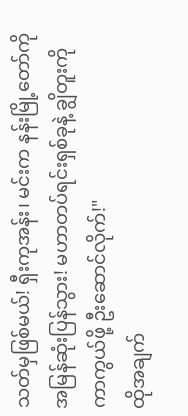သတ်မှဖြစ်မယ်! ရှီးကုအန်း၊ မင်းက နန်းမြို့တော်ကို အမြန်ဆုံးပြန်သွား! မဟာတပ်ရင်းရှစ်ခုနဲ့ ချွိတူးကိုကာကွယ်ဖို့ ဦးဆောင်လိုက်!"
ထိုအချက်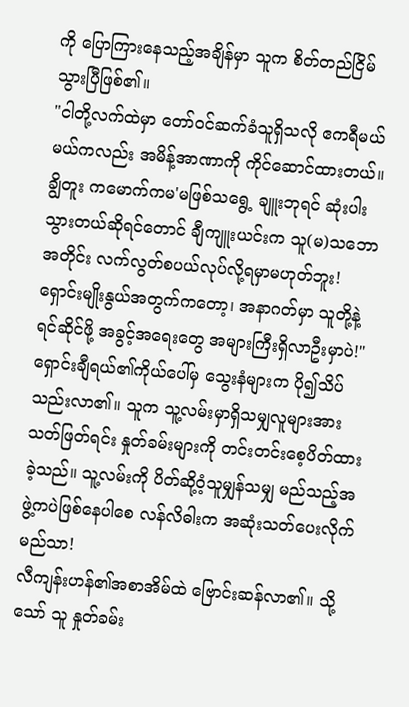ကို ပြောကြားနေသည့်အချိန်မှာ သူက စိတ်တည်ငြိမ်သွားပြီဖြစ်၏။
"ငါတို့လက်ထဲမှာ တော်ဝင်ဆက်ခံသူရှိသလို ဧကရီမယ်မယ်ကလည်း အမိန့်အာဏာကို ကိုင်ဆောင်ထားတယ်။ ချွိတူး ကမောက်ကမ'မဖြစ်သရွေ့ ချူးဘုရင် ဆုံးပါးသွားတယ်ဆိုရင်တောင် ချီကျူးယင်းက သူ(မ)သဘောအတိုင်း လက်လွတ်စပယ်လုပ်လို့ရမှာမဟုတ်ဘူး! ရှောင်းမျိုးနွယ်အတွက်ကတော့၊ အနာဂတ်မှာ သူတို့နဲ့ရင်ဆိုင်ဖို့ အခွင့်အရေးတွေ အများကြီးရှိလာဦးမှာပဲ!"
ရှောင်းချီရယ်၏ကိုယ်ပေါ်မှ သွေးနံများက ပို၍သိပ်သည်းလာ၏။ သူက သူ့လမ်းမှာရှိသမျှလူများအား သတ်ဖြတ်ရင်း နှုတ်ခမ်းများကို တင်းတင်းစေ့ပိတ်ထားခဲ့သည်။ သူ့လမ်းကို ပိတ်ဆို့ဝံ့သူမျှန်သမျှ မည်သည့်အဖွဲ့ကပဲဖြစ်နေပါစေ လန်လိဓါးက အဆုံးသတ်ပေးလိုက်မည်သာ!
လီကျန်းဟန်၏အစာအိမ်ထဲ ဗြောင်းဆန်လာ၏။ သို့သော် သူ နှုတ်ခမ်း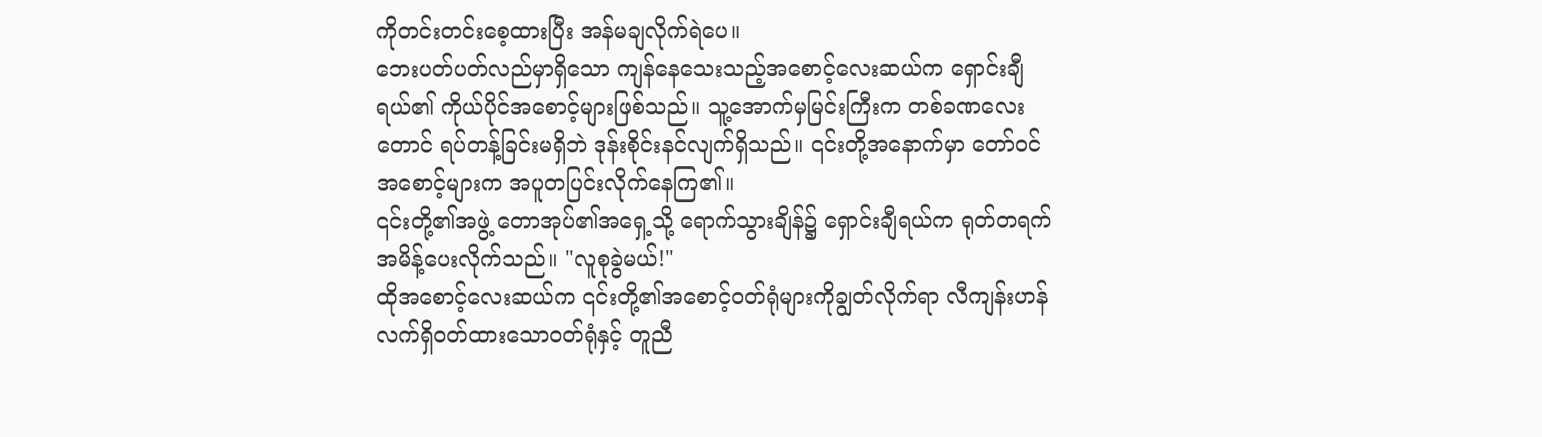ကိုတင်းတင်းစေ့ထားပြီး အန်မချလိုက်ရဲပေ။
ဘေးပတ်ပတ်လည်မှာရှိသော ကျန်နေသေးသည့်အစောင့်လေးဆယ်က ရှောင်းချီရယ်၏ ကိုယ်ပိုင်အစောင့်များဖြစ်သည်။ သူ့အောက်မှမြင်းကြီးက တစ်ခဏလေးတောင် ရပ်တန့်ခြင်းမရှိဘဲ ဒုန်းစိုင်းနင်လျက်ရှိသည်။ ၎င်းတို့အနောက်မှာ တော်ဝင်အစောင့်များက အပူတပြင်းလိုက်နေကြ၏။
၎င်းတို့၏အဖွဲ့ တောအုပ်၏အရှေ့သို့ ရောက်သွားချိန်၌ ရှောင်းချီရယ်က ရုတ်တရက် အမိန့်ပေးလိုက်သည်။ "လူစုခွဲမယ်!"
ထိုအစောင့်လေးဆယ်က ၎င်းတို့၏အစောင့်ဝတ်ရုံများကိုချွတ်လိုက်ရာ လီကျန်းဟန် လက်ရှိဝတ်ထားသောဝတ်ရုံနှင့် တူညီ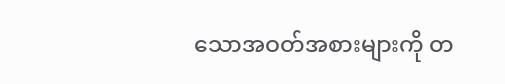သောအဝတ်အစားများကို တ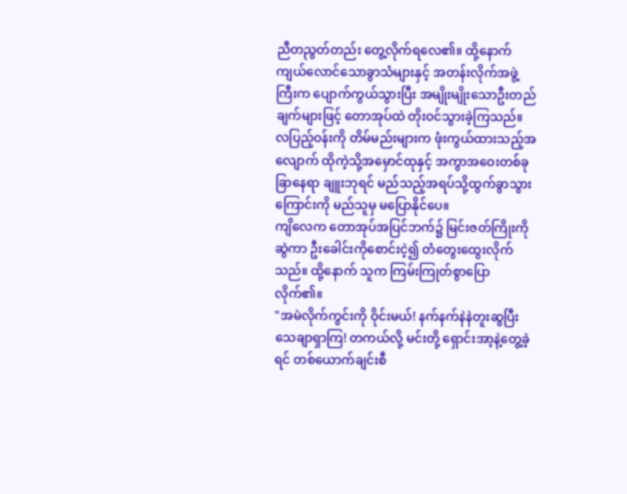ညီတညွတ်တည်း တွေ့လိုက်ရလေ၏။ ထို့နောက် ကျယ်လောင်သောခွာသံများနှင့် အတန်းလိုက်အဖွဲ့ကြီးက ပျောက်ကွယ်သွားပြီး အမျိုးမျိုးသောဦးတည်ချက်များဖြင့် တောအုပ်ထဲ တိုးဝင်သွားခဲ့ကြသည်။
လပြည့်ဝန်းကို တိမ်မည်းများက ဖုံးကွယ်ထားသည့်အလျောက် ထိုကဲ့သို့အမှောင်ထုနှင့် အကွာအဝေးတစ်ခုခြာနေရာ ချူးဘုရင် မည်သည့်အရပ်သို့ထွက်ခွာသွားကြောင်းကို မည်သူမှ မပြောနိုင်ပေ။
ကျိလေက တောအုပ်အပြင်ဘက်၌ မြင်းဇတ်ကြိုးကိုဆွဲကာ ဦးခေါင်းကိုစောင်းငဲ့၍ တံတွေးထွေးလိုက်သည်။ ထို့နောက် သူက ကြမ်းကြုတ်စွာပြောလိုက်၏။
"အမဲလိုက်ကွင်းကို ဝိုင်းမယ်! နက်နက်နဲနဲတူးဆွပြီး သေချာရှာကြ! တကယ်လို့ မင်းတို့ ရှောင်းအာ့နဲ့တွေ့ခဲ့ရင် တစ်ယောက်ချင်းစီ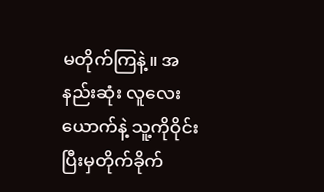မတိုက်ကြနဲ့။ အနည်းဆုံး လူလေးယောက်နဲ့ သူ့ကိုဝိုင်းပြီးမှတိုက်ခိုက်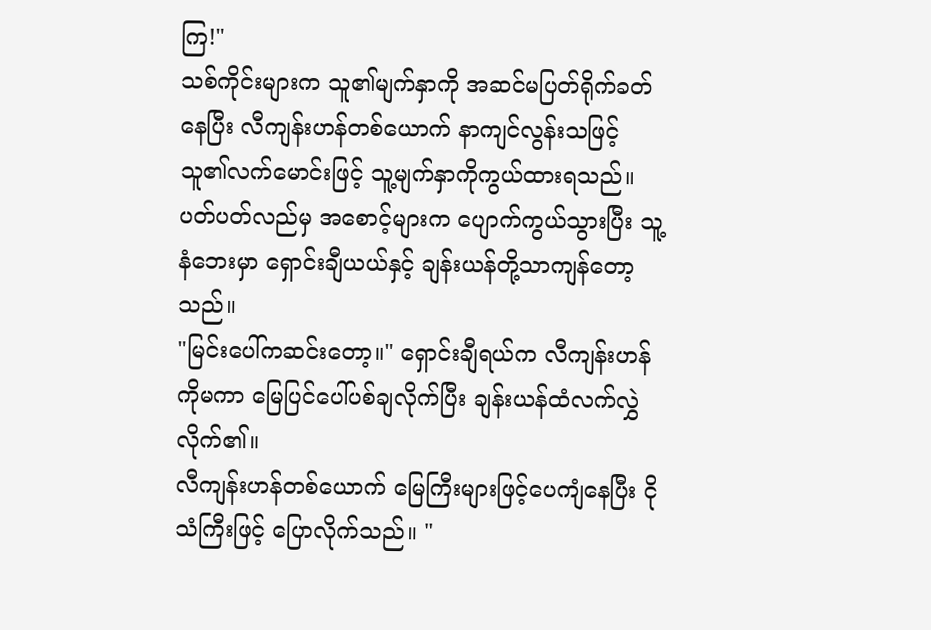ကြ!"
သစ်ကိုင်းများက သူ၏မျက်နှာကို အဆင်မပြတ်ရိုက်ခတ်နေပြီး လီကျန်းဟန်တစ်ယောက် နာကျင်လွန်းသဖြင့် သူ၏လက်မောင်းဖြင့် သူ့မျက်နှာကိုကွယ်ထားရသည်။ ပတ်ပတ်လည်မှ အစောင့်များက ပျောက်ကွယ်သွားပြီး သူ့နံဘေးမှာ ရှောင်းချီယယ်နှင့် ချန်းယန်တို့သာကျန်တော့သည်။
"မြင်းပေါ်ကဆင်းတော့။" ရှောင်းချီရယ်က လီကျန်းဟန်ကိုမကာ မြေပြင်ပေါ်ပစ်ချလိုက်ပြီး ချန်းယန်ထံလက်လွှဲလိုက်၏။
လီကျန်းဟန်တစ်ယောက် မြေကြီးများဖြင့်ပေကျံနေပြီး ငိုသံကြီးဖြင့် ပြောလိုက်သည်။ "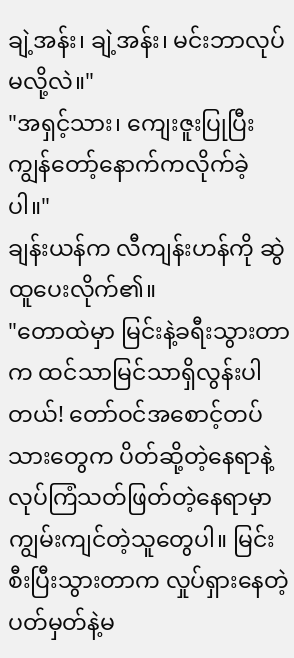ချဲ့အန်း၊ ချဲ့အန်း၊ မင်းဘာလုပ်မလို့လဲ။"
"အရှင့်သား၊ ကျေးဇူးပြုပြီး ကျွန်တော့်နောက်ကလိုက်ခဲ့ပါ။"
ချန်းယန်က လီကျန်းဟန်ကို ဆွဲထူပေးလိုက်၏။
"တောထဲမှာ မြင်းနဲ့ခရီးသွားတာက ထင်သာမြင်သာရှိလွန်းပါတယ်! တော်ဝင်အစောင့်တပ်သားတွေက ပိတ်ဆို့တဲ့နေရာနဲ့ လုပ်ကြံသတ်ဖြတ်တဲ့နေရာမှာ ကျွမ်းကျင်တဲ့သူတွေပါ။ မြင်းစီးပြီးသွားတာက လှုပ်ရှားနေတဲ့ ပတ်မှတ်နဲ့မ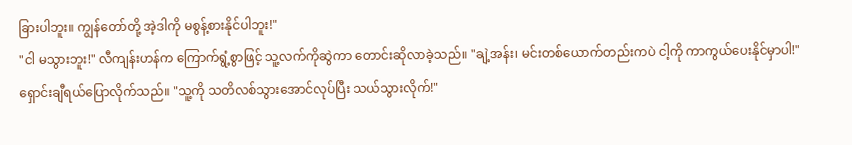ခြားပါဘူး။ ကျွန်တော်တို့ အဲ့ဒါကို မစွန့်စားနိုင်ပါဘူး!"
"ငါ မသွားဘူး!" လီကျန်းဟန်က ကြောက်ရွံ့စွာဖြင့် သူ့လက်ကိုဆွဲကာ တောင်းဆိုလာခဲ့သည်။ "ချဲ့အန်း၊ မင်းတစ်ယောက်တည်းကပဲ ငါ့ကို ကာကွယ်ပေးနိုင်မှာပါ!"
ရှောင်းချီရယ်ပြောလိုက်သည်။ "သူ့ကို သတိလစ်သွားအောင်လုပ်ပြီး သယ်သွားလိုက်!"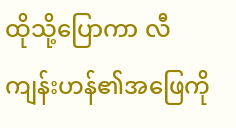ထိုသို့ပြောကာ လီကျန်းဟန်၏အဖြေကို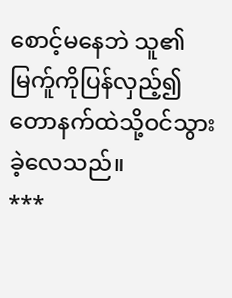စောင့်မနေဘဲ သူ၏မြက်ူကိုပြန်လှည့်၍ တောနက်ထဲသို့ဝင်သွားခဲ့လေသည်။
***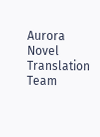Aurora Novel Translation Team